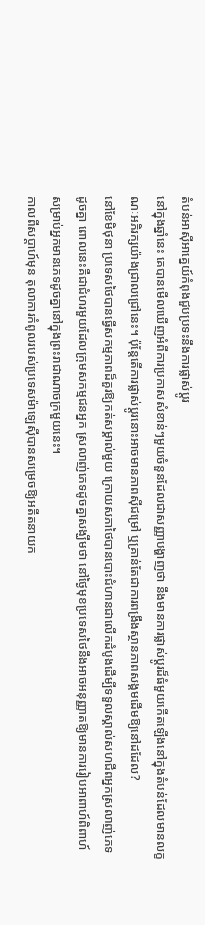តំបន់អាស៊ីអាគ្នេយ៍កំពុងជួបប្រទះនឹងការផ្លាស់ប្តូរ
នៅក្នុងឆ្នាំនេះ គេបានមើលឃើញអំពីការប្រកាសសំខាន់ៗមួយចំនួនដែលជាសញ្ញាបង្ហាញថា នឹងមានការផ្លាស់ប្តូរដ៏ធំមួយកើតឡើងនៅក្នុងតំបន់ដែលមានលក្ខណៈអភិរក្សយ៉ាងជ្រាលជ្រៅនេះ។ ប៉ុន្តែតើការផ្លាស់ប្តូរនោះអាចមានភាពស៊ីជម្រៅ ឬគ្រាន់តែជាការពង្រឹងស្ថានភាពសង្គមដើមឱ្យនៅដដែល?
នៅខែមិថុនា ប្រទេសថៃបានធ្វើសកម្មភាពដ៏គួរឱ្យកត់សម្គាល់មួយ ក្រោយសភាថៃបានបោះជំហានជាលើកដំបូងដើម្បីទទួលស្គាល់សហជីពអ្នកស្រលាញ់ភេទដូចគ្នា ពោលនេះគឺជាជំហរមួយដែលក្រុមសកម្មជនអ្នក ស្រលាញ់ភេទដូចគ្នាសង្ឃឹមថា នៅថ្ងៃមុខប្រទេសថៃនឹងអាចអនុញ្ញាតឱ្យមានការរៀបអាពាហ៍ពិពាហ៍សម្រាប់អ្នកមានភេទដូចគ្នានៅក្នុងព្រះរាជាណាចក្រមួយនេះ។
កាលពីសប្តាហ៍មុន តុលាការកំពូលរបស់ប្រទេសម៉ាឡេស៊ីបានសម្រេចឱ្យអតីតនាយក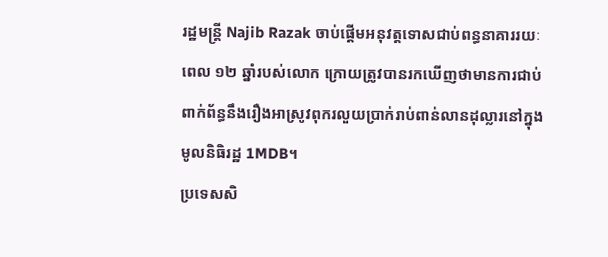រដ្ឋមន្ត្រី Najib Razak ចាប់ផ្តើមអនុវត្តទោសជាប់ពន្ធនាគាររយៈពេល ១២ ឆ្នាំរបស់លោក ក្រោយត្រូវបានរកឃើញថាមានការជាប់ពាក់ព័ន្ធនឹងរឿងអាស្រូវពុករលួយប្រាក់រាប់ពាន់លានដុល្លារនៅក្នុងមូលនិធិរដ្ឋ 1MDB។
ប្រទេសសិ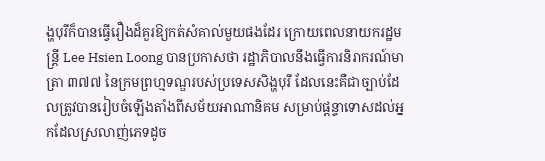ង្ហបុរីក៏បានធ្វើរឿងដ៏គួរឱ្យកត់សំគាល់មួយផងដែរ ក្រោយពេលនាយករដ្ឋមន្ត្រី Lee Hsien Loong បានប្រកាសថា រដ្ឋាភិបាលនឹងធ្វើការនិរាករណ៍មាត្រា ៣៧៧ នៃក្រមព្រហ្មទណ្ឌរបស់ប្រទេសសិង្ហបុរី ដែលនេះគឺជាច្បាប់ដែលត្រូវបានរៀបចំឡើងតាំងពីសម័យអាណានិគម សម្រាប់ផ្តន្ទាទោសដល់អ្នកដែលស្រលាញ់ភេទដូច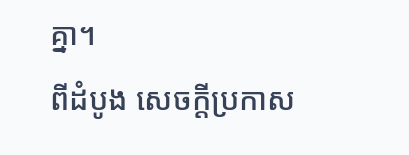គ្នា។
ពីដំបូង សេចក្តីប្រកាស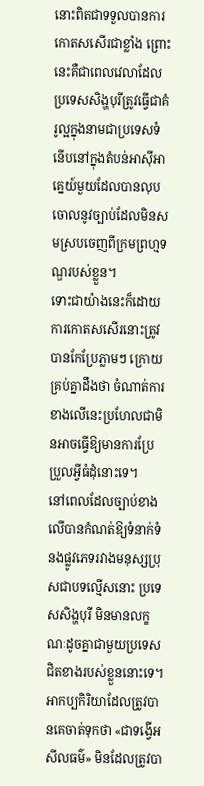នោះពិតជាទទួលបានការកោតសសើរជាខ្លាំង ព្រោះនេះគឺជាពេលវេលាដែលប្រទេសសិង្ហបុរីត្រូវធ្វើជាគំរូល្អក្នុងនាមជាប្រទេសទំនើបនៅក្នុងតំបន់អាស៊ីអាគ្នេយ៍មួយដែលបានលុបចោលនូវច្បាប់ដែលមិនសមស្របចេញពីក្រមព្រហ្មទណ្ឌរបស់ខ្លួន។
ទោះជាយ៉ាងនេះក៏ដោយ ការកោតសសើរនោះត្រូវបានកែប្រែភ្លាមៗ ក្រោយគ្រប់គ្នាដឹងថា ចំណាត់ការខាងលើនេះប្រហែលជាមិនអាចធ្វើឱ្យមានការប្រែប្រួលអ្វីធំដុំនោះទេ។
នៅពេលដែលច្បាប់ខាងលើបានកំណត់ឱ្យទំនាក់ទំនងផ្លូវភេទរវាងមនុស្សប្រុសជាបទល្មើសនោះ ប្រទេសសិង្ហបុរី មិនមានលក្ខណៈដូចគ្នាជាមួយប្រទេសជិតខាងរបស់ខ្លួននោះទេ។ អាកប្បកិរិយាដែលត្រូវបានគេចាត់ទុកថា «ជាទង្វើអសីលធម៌» មិនដែលត្រូវបា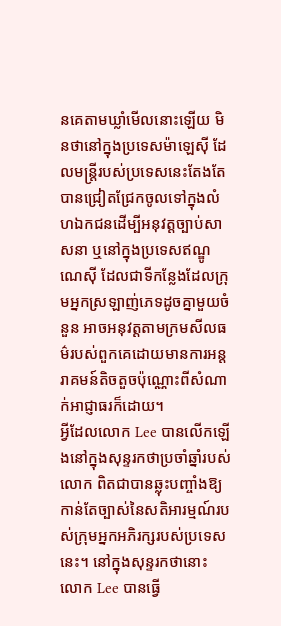នគេតាមឃ្លាំមើលនោះឡើយ មិនថានៅក្នុងប្រទេសម៉ាឡេស៊ី ដែលមន្ត្រីរបស់ប្រទេសនេះតែងតែបានជ្រៀតជ្រែកចូលទៅក្នុងលំហឯកជនដើម្បីអនុវត្តច្បាប់សាសនា ឬនៅក្នុងប្រទេសឥណ្ឌូណេស៊ី ដែលជាទីកន្លែងដែលក្រុមអ្នកស្រឡាញ់ភេទដូចគ្នាមួយចំនួន អាចអនុវត្តតាមក្រមសីលធម៌របស់ពួកគេដោយមានការអន្តរាគមន៍តិចតួចប៉ុណ្ណោះពីសំណាក់អាជ្ញាធរក៏ដោយ។
អ្វីដែលលោក Lee បានលើកឡើងនៅក្នុងសុន្ទរកថាប្រចាំឆ្នាំរបស់លោក ពិតជាបានឆ្លុះបញ្ចាំងឱ្យកាន់តែច្បាស់នៃសតិអារម្មណ៍របស់ក្រុមអ្នកអភិរក្សរបស់ប្រទេសនេះ។ នៅក្នុងសុន្ទរកថានោះ លោក Lee បានធ្វើ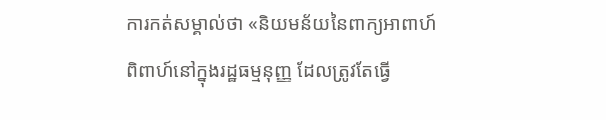ការកត់សម្គាល់ថា «និយមន័យនៃពាក្យអាពាហ៍ពិពាហ៍នៅក្នុងរដ្ឋធម្មនុញ្ញ ដែលត្រូវតែធ្វើ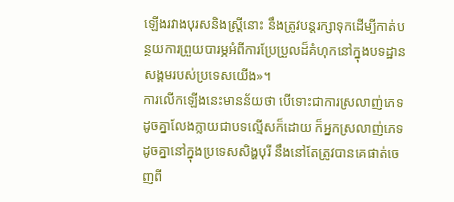ឡើងរវាងបុរសនិងស្ត្រីនោះ នឹងត្រូវបន្តរក្សាទុកដើម្បីកាត់បន្ថយការព្រួយបារម្ភអំពីការប្រែប្រួលដ៏គំហុកនៅក្នុងបទដ្ឋានសង្គមរបស់ប្រទេសយើង»។
ការលើកឡើងនេះមានន័យថា បើទោះជាការស្រលាញ់ភេទដូចគ្នាលែងក្លាយជាបទល្មើសក៏ដោយ ក៏អ្នកស្រលាញ់ភេទដូចគ្នានៅក្នុងប្រទេសសិង្ហបុរី នឹងនៅតែត្រូវបានគេផាត់ចេញពី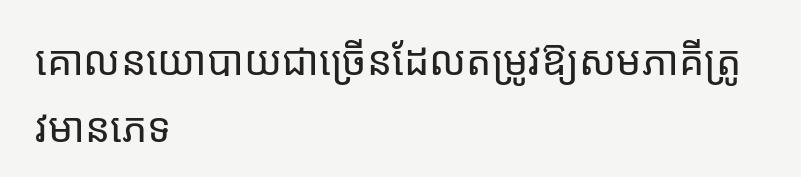គោលនយោបាយជាច្រើនដែលតម្រូវឱ្យសមភាគីត្រូវមានភេទ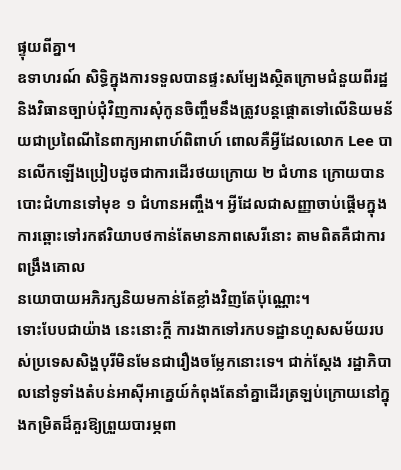ផ្ទុយពីគ្នា។
ឧទាហរណ៍ សិទ្ធិក្នុងការទទួលបានផ្ទះសម្បែងស្ថិតក្រោមជំនួយពីរដ្ឋ និងវិធានច្បាប់ជុំវិញការសុំកូនចិញ្ចឹមនឹងត្រូវបន្តផ្តោតទៅលើនិយមន័យជាប្រពៃណីនៃពាក្យអាពាហ៍ពិពាហ៍ ពោលគឺអ្វីដែលលោក Lee បានលើកឡើងប្រៀបដូចជាការដើរថយក្រោយ ២ ជំហាន ក្រោយបានបោះជំហានទៅមុខ ១ ជំហានអញ្ចឹង។ អ្វីដែលជាសញ្ញាចាប់ផ្តើមក្នុងការឆ្ពោះទៅរកឥរិយាបថកាន់តែមានភាពសេរីនោះ តាមពិតគឺជាការពង្រឹងគោល
នយោបាយអភិរក្សនិយមកាន់តែខ្លាំងវិញតែប៉ុណ្ណោះ។
ទោះបែបជាយ៉ាង នេះនោះក្តី ការងាកទៅរកបទដ្ឋានហួសសម័យរបស់ប្រទេសសិង្ហបុរីមិនមែនជារឿងចម្លែកនោះទេ។ ជាក់ស្តែង រដ្ឋាភិបាលនៅទូទាំងតំបន់អាស៊ីអាគ្នេយ៍កំពុងតែនាំគ្នាដើរត្រឡប់ក្រោយនៅក្នុងកម្រិតដ៏គួរឱ្យព្រួយបារម្ភពា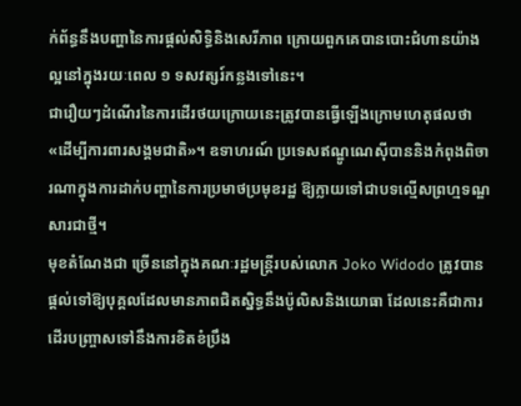ក់ព័ន្ធនឹងបញ្ហានៃការផ្តល់សិទ្ធិនិងសេរីភាព ក្រោយពួកគេបានបោះជំហានយ៉ាងល្អនៅក្នុងរយៈពេល ១ ទសវត្សរ៍កន្លងទៅនេះ។
ជារឿយៗដំណើរនៃការដើរថយក្រោយនេះត្រូវបានធ្វើឡើងក្រោមហេតុផលថា «ដើម្បីការពារសង្គមជាតិ»។ ឧទាហរណ៍ ប្រទេសឥណ្ឌូណេស៊ីបាននិងកំពុងពិចារណាក្នុងការដាក់បញ្ហានៃការប្រមាថប្រមុខរដ្ឋ ឱ្យក្លាយទៅជាបទល្មើសព្រហ្មទណ្ឌសារជាថ្មី។
មុខតំណែងជា ច្រើននៅក្នុងគណៈរដ្ឋមន្ត្រីរបស់លោក Joko Widodo ត្រូវបានផ្តល់ទៅឱ្យបុគ្គលដែលមានភាពជិតស្និទ្ធនឹងប៉ូលិសនិងយោធា ដែលនេះគឺជាការដើរបញ្ច្រាសទៅនឹងការខិតខំប្រឹង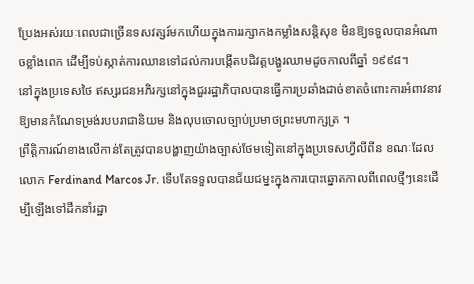ប្រែងអស់រយៈពេលជាច្រើនទសវត្សរ៍មកហើយក្នុងការរក្សាកងកម្លាំងសន្តិសុខ មិនឱ្យទទួលបានអំណាចខ្លាំងពេក ដើម្បីទប់ស្កាត់ការឈានទៅដល់ការបង្កើតបដិវត្តបង្ហូរឈាមដូចកាលពីឆ្នាំ ១៩៩៨។
នៅក្នុងប្រទេសថៃ ឥស្សរជនអភិរក្សនៅក្នុងជួររដ្ឋាភិបាលបានធ្វើការប្រឆាំងដាច់ខាតចំពោះការអំពាវនាវឱ្យមានកំណែទម្រង់របបរាជានិយម និងលុបចោលច្បាប់ប្រមាថព្រះមហាក្សត្រ ។
ព្រឹត្តិការណ៍ខាងលើកាន់តែត្រូវបានបង្ហាញយ៉ាងច្បាស់ថែមទៀតនៅក្នុងប្រទេសហ្វីលីពីន ខណៈដែលលោក Ferdinand Marcos Jr. ទើបតែទទួលបានជ័យជម្នះក្នុងការបោះឆ្នោតកាលពីពេលថ្មីៗនេះដើម្បីឡើងទៅដឹកនាំរដ្ឋា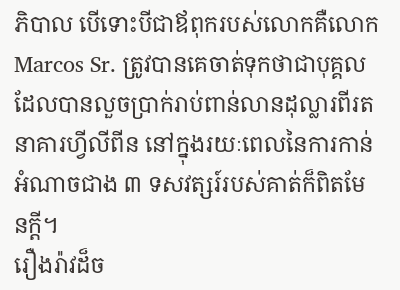ភិបាល បើទោះបីជាឪពុករបស់លោកគឺលោក Marcos Sr. ត្រូវបានគេចាត់ទុកថាជាបុគ្គលដែលបានលួចប្រាក់រាប់ពាន់លានដុល្លារពីរតនាគារហ្វីលីពីន នៅក្នុងរយៈពេលនៃការកាន់អំណាចជាង ៣ ទសវត្សរ៍របស់គាត់ក៏ពិតមែនក្តី។
រឿងរ៉ាវដ៏ច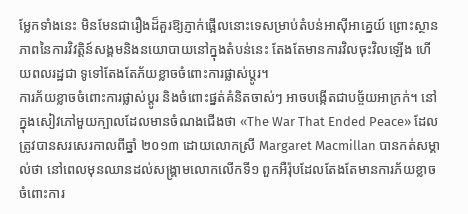ម្លែកទាំងនេះ មិនមែនជារឿងដ៏គួរឱ្យភ្ញាក់ផ្អើលនោះទេសម្រាប់តំបន់អាស៊ីអាគ្នេយ៍ ព្រោះស្ថានភាពនៃការវិវត្តិន៍សង្គមនិងនយោបាយនៅក្នុងតំបន់នេះ តែងតែមានការវិលចុះវិលឡើង ហើយពលរដ្ឋជា ទូទៅតែងតែភ័យខ្លាចចំពោះការផ្លាស់ប្តូរ។
ការភ័យខ្លាចចំពោះការផ្លាស់ប្តូរ និងចំពោះផ្នត់គំនិតចាស់ៗ អាចបង្កើតជាបច្ច័យអាក្រក់។ នៅក្នុងសៀវភៅមួយក្បាលដែលមានចំណងជើងថា «The War That Ended Peace» ដែលត្រូវបានសរសេរកាលពីឆ្នាំ ២០១៣ ដោយលោកស្រី Margaret Macmillan បានកត់សម្គាល់ថា នៅពេលមុនឈានដល់សង្គ្រាមលោកលើកទី១ ពួកអឺរ៉ុបដែលតែងតែមានការភ័យខ្លាចចំពោះការ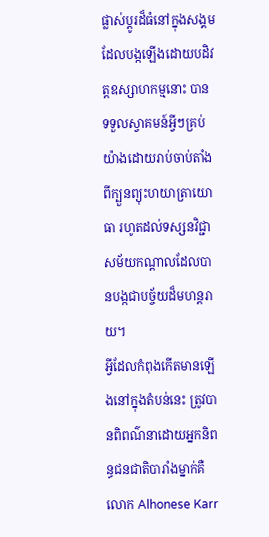ផ្លាស់ប្តូរដ៏ធំនៅក្នុងសង្គមដែលបង្កឡើងដោយបដិវត្តឧស្សាហកម្មនោះ បានទទួលស្វាគមន៍អ្វីៗគ្រប់យ៉ាងដោយរាប់ចាប់តាំងពីក្បួនព្យុះហយាត្រាយោធា រហូតដល់ទស្សនវិជ្ជាសម័យកណ្តាលដែលបានបង្កជាបច្ច័យដ៏មហន្តរាយ។
អ្វីដែលកំពុងកើតមានឡើងនៅក្នុងតំបន់នេះ ត្រូវបានពិពណ៌នាដោយអ្នកនិពន្ធជនជាតិបារាំងម្នាក់គឺលោក Alhonese Karr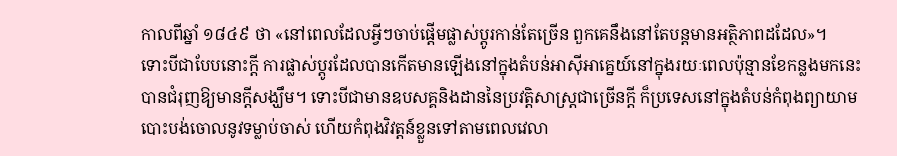កាលពីឆ្នាំ ១៨៤៩ ថា «នៅពេលដែលអ្វីៗចាប់ផ្តើមផ្លាស់ប្តូរកាន់តែច្រើន ពួកគេនឹងនៅតែបន្តមានអត្ថិភាពដដែល»។
ទោះបីជាបែបនោះក្តី ការផ្លាស់ប្តូរដែលបានកើតមានឡើងនៅក្នុងតំបន់អាស៊ីអាគ្នេយ៍នៅក្នុងរយៈពេលប៉ុន្មានខែកន្លងមកនេះ បានជំរុញឱ្យមានក្តីសង្ឃឹម។ ទោះបីជាមានឧបសគ្គនិងដាននៃប្រវត្តិសាស្ត្រជាច្រើនក្តី ក៏ប្រទេសនៅក្នុងតំបន់កំពុងព្យាយាមបោះបង់ចោលនូវទម្លាប់ចាស់ ហើយកំពុងវិវត្តន៍ខ្លួនទៅតាមពេលវេលា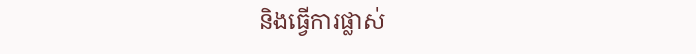និងធ្វើការផ្លាស់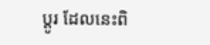ប្តូរ ដែលនេះពិ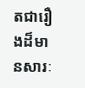តជារឿងដ៏មានសារៈ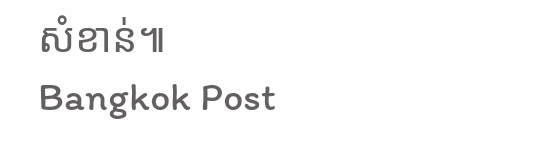សំខាន់៕
Bangkok Post